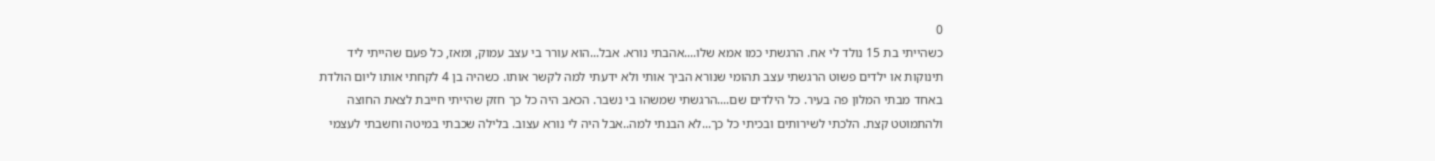0
כשהייתי בת 15 נולד לי אח. הרגשתי כמו אמא שלו....אהבתי נורא. אבל...הוא עורר בי עצב עמוק, ומאז, כל פעם שהייתי ליד תינוקות או ילדים פשוט הרגשתי עצב תהומי שנורא הביך אותי ולא ידעתי למה לקשר אותו. כשהיה בן 4 לקחתי אותו ליום הולדת באחד מבתי המלון פה בעיר. כל הילדים שם....הרגשתי שמשהו בי נשבר. הכאב היה כל כך חזק שהייתי חייבת לצאת החוצה ולהתמוטט קצת. הלכתי לשירותים ובכיתי כל כך...לא הבנתי למה..אבל היה לי נורא עצוב. בלילה שכבתי במיטה וחשבתי לעצמי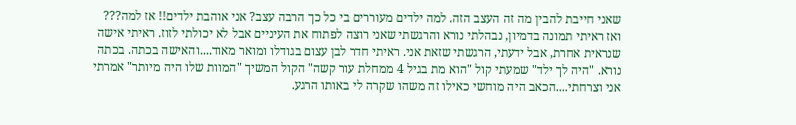שאני חייבת להבין מה זה העצב הזה. למה ילדים מעוררים בי כל כך הרבה עצב? אני אוהבת ילדים!! אז למה??? ואז ראיתי תמונה בדמיון, נבהלתי נורא והרגשתי שאני רוצה לפתוח את העיניים אבל לא יכולתי לזוז. ראיתי אישה שנראית אחרת, אבל ידעתי, הרגשתי שזאת אני. ראיתי חדר לבן עצום בגודלו ומואר מאוד....והאישה בכתה. בכתה נורא. "היה לך ילד" שמעתי קול "הוא מת בגיל 4 ממחלת עור קשה" הקול המשיך "המוות שלו היה מיותר" אמרתי אני וצרחתי....הכאב היה מוחשי כאילו זה משהו שקרה לי באותו הרגע.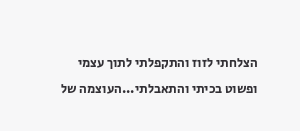הצלחתי לזוז והתקפלתי לתוך עצמי ופשוט בכיתי והתאבלתי...העוצמה של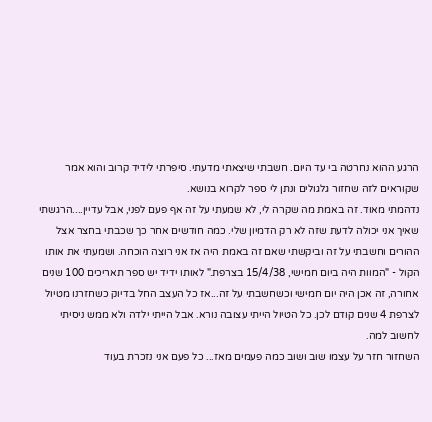הרגע ההוא נחרטה בי עד היום. חשבתי שיצאתי מדעתי. סיפרתי לידיד קרוב והוא אמר שקוראים לזה שחזור גלגולים ונתן לי ספר לקרוא בנושא.
נדהמתי מאוד. זה באמת מה שקרה לי, לא שמעתי על זה אף פעם לפני, אבל עדיין....הרגשתי שאיך אני יכולה לדעת שזה לא רק הדמיון שלי. כמה חודשים אחר כך שכבתי בחצר אצל ההורים וחשבתי על זה וביקשתי שאם זה באמת היה אז אני רוצה הוכחה. ושמעתי את אותו הקול - "המוות היה ביום חמישי, 15/4/38 בצרפת." לאותו ידיד יש ספר תאריכים 100 שנים אחורה, זה אכן היה יום חמישי וכשחשבתי על זה...אז כל העצב החל בדיוק כשחזרנו מטיול לצרפת 4 שנים קודם לכן. כל הטיול הייתי עצובה נורא. אבל הייתי ילדה ולא ממש ניסיתי לחשוב למה.
השחזור חזר על עצמו שוב ושוב כמה פעמים מאז... כל פעם אני נזכרת בעוד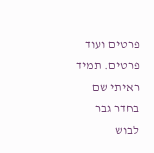פרטים ועוד פרטים. תמיד ראיתי שם בחדר גבר לבוש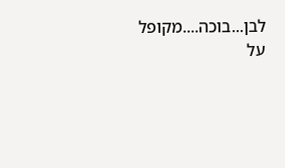לבן...בוכה....מקופל על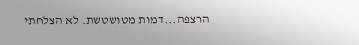הרצפה...דמות מטושטשת. לא הצלחתי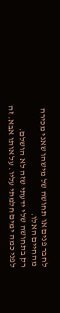לחבר פנים או תחושה של מישהו שאני מכירה מהחיים האלו.
רק בתחושה שלי ידעתי שזה לא הושלם.
לפני כמה ימים חלמתי עליו. על אותו אבא. זה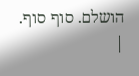הושלם. סוף סוף.
|